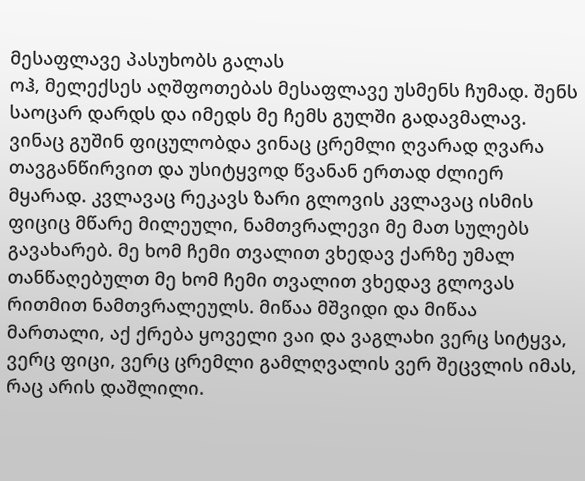მესაფლავე პასუხობს გალას
ოჰ, მელექსეს აღშფოთებას მესაფლავე უსმენს ჩუმად. შენს საოცარ დარდს და იმედს მე ჩემს გულში გადავმალავ. ვინაც გუშინ ფიცულობდა ვინაც ცრემლი ღვარად ღვარა თავგანწირვით და უსიტყვოდ წვანან ერთად ძლიერ მყარად. კვლავაც რეკავს ზარი გლოვის კვლავაც ისმის ფიციც მწარე მილეული, ნამთვრალევი მე მათ სულებს გავახარებ. მე ხომ ჩემი თვალით ვხედავ ქარზე უმალ თანწაღებულთ მე ხომ ჩემი თვალით ვხედავ გლოვას რითმით ნამთვრალეულს. მიწაა მშვიდი და მიწაა მართალი, აქ ქრება ყოველი ვაი და ვაგლახი ვერც სიტყვა, ვერც ფიცი, ვერც ცრემლი გამლღვალის ვერ შეცვლის იმას, რაც არის დაშლილი.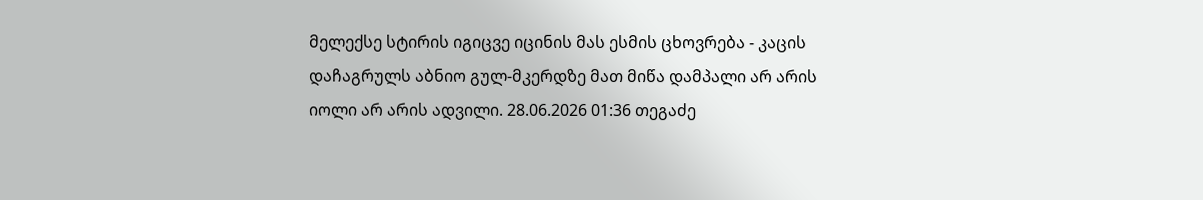მელექსე სტირის იგიცვე იცინის მას ესმის ცხოვრება - კაცის დაჩაგრულს აბნიო გულ-მკერდზე მათ მიწა დამპალი არ არის იოლი არ არის ადვილი. 28.06.2026 01:36 თეგაძე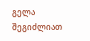გელა
შეგიძლიათ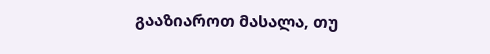გააზიაროთ მასალა, თუ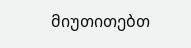მიუთითებთ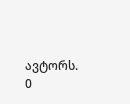ავტორს.
0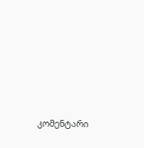კომენტარი